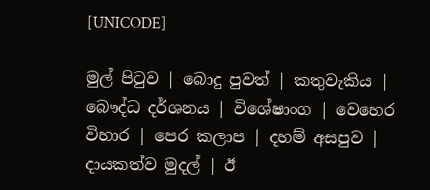[UNICODE]

මුල් පිටුව | බොදු පුවත් | කතුවැකිය | බෞද්ධ දර්ශනය | විශේෂාංග | වෙහෙර විහාර | පෙර කලාප | දහම් අසපුව | දායකත්ව මුදල් | ඊ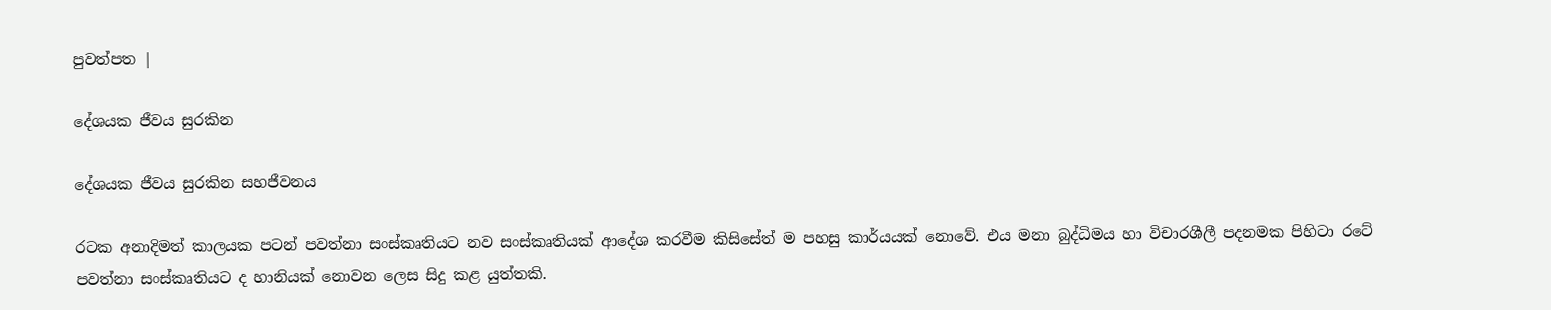පුවත්පත |

දේශයක ජීවය සුරකින

දේශයක ජීවය සුරකින සහජීවනය

රටක අනාදිමත් කාලයක පටන් පවත්නා සංස්කෘතියට නව සංස්කෘතියක් ආදේශ කරවීම කිසිසේත් ම පහසු කාර්යයක් නොවේ. එය මනා බුද්ධිමය හා විචාරශීලී පදනමක පිහිටා රටේ පවත්නා සංස්කෘතියට ද හානියක් නොවන ලෙස සිදු කළ යුත්තකි.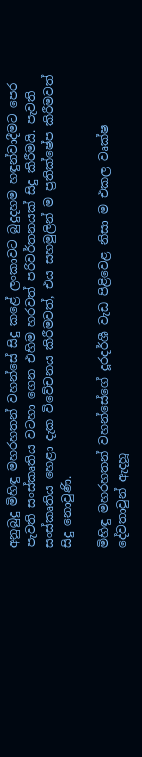අනුබුදු මිහිඳු මහරහතන් වහන්සේ සිදු කළේ ලංකාවට බුදුදහම හඳුන්වාදීමට පෙර පැවති සංස්කෘතිය වටහා ගෙන එහිම හරවත් පරිවර්තනයක් සිදු කිරීමයි. පැවති සංස්කෘතිය හෙළා දැක විවේචනය කිරීමවත්, එය සහමුලින් ම ප්‍රතික්ෂේප කිරීමවත් සිදු නොවුණි.

මිහිඳු මහරහතන් වහන්සේගේ දූරදර්ශී වැඩ පිළිවෙළ නිසා ම එකල වෘක්ෂ දේවතාවුන් ඇදහූ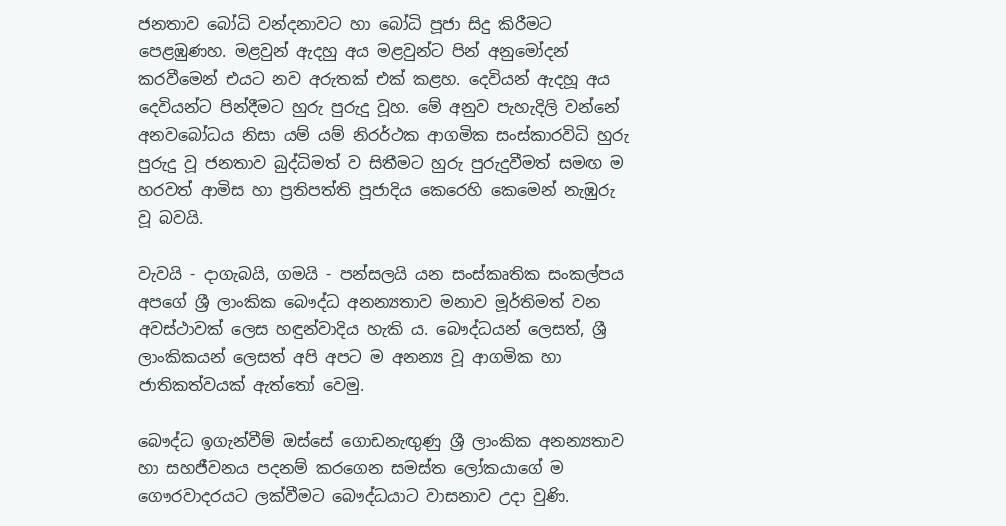ජනතාව බෝධි වන්දනාවට හා බෝධි පූජා සිදු කිරීමට පෙළඹුණහ. මළවුන් ඇදහු අය මළවුන්ට පින් අනුමෝදන් කරවීමෙන් එයට නව අරුතක් එක් කළහ. දෙවියන් ඇදහූ අය දෙවියන්ට පින්දීමට හුරු පුරුදු වූහ. මේ අනුව පැහැදිලි වන්නේ අනවබෝධය නිසා යම් යම් නිරර්ථක ආගමික සංස්කාරවිධි හුරු පුරුදු වූ ජනතාව බුද්ධිමත් ව සිතීමට හුරු පුරුදුවීමත් සමඟ ම හරවත් ආමිස හා ප්‍රතිපත්ති පූජාදිය කෙරෙහි කෙමෙන් නැඹුරු වූ බවයි.

වැවයි - දාගැබයි, ගමයි - පන්සලයි යන සංස්කෘතික සංකල්පය අපගේ ශ්‍රී ලාංකික බෞද්ධ අනන්‍යතාව මනාව මූර්තිමත් වන අවස්ථාවක් ලෙස හඳුන්වාදිය හැකි ය. බෞද්ධයන් ලෙසත්, ශ්‍රී ලාංකිකයන් ලෙසත් අපි අපට ම අනන්‍ය වූ ආගමික හා ජාතිකත්වයක් ඇත්තෝ වෙමු.

බෞද්ධ ඉගැන්වීම් ඔස්සේ ගොඩනැඟුණු ශ්‍රී ලාංකික අනන්‍යතාව හා සහජීවනය පදනම් කරගෙන සමස්ත ලෝකයාගේ ම ගෞරවාදරයට ලක්වීමට බෞද්ධයාට වාසනාව උදා වුණි.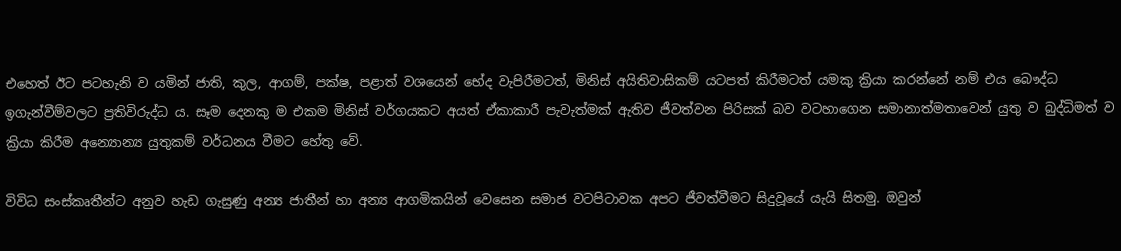එහෙත් ඊට පටහැනි ව යමින් ජාති, කුල, ආගම්, පක්ෂ, පළාත් වශයෙන් භේද වැපිරීමටත්, මිනිස් අයිතිවාසිකම් යටපත් කිරීමටත් යමකු ක්‍රියා කරන්නේ නම් එය බෞද්ධ ඉගැන්වීම්වලට ප්‍රතිවිරුද්ධ ය. සෑම දෙනකු ම එකම මිනිස් වර්ගයකට අයත් ඒකාකාරී පැවැත්මක් ඇතිව ජීවත්වන පිරිසක් බව වටහාගෙන සමානාත්මතාවෙන් යුතු ව බුද්ධිමත් ව ක්‍රියා කිරීම අන්‍යොන්‍ය යුතුකම් වර්ධනය වීමට හේතු වේ.

විවිධ සංස්කෘතීන්ට අනුව හැඩ ගැසුණු අන්‍ය ජාතීන් හා අන්‍ය ආගමිකයින් වෙසෙන සමාජ වටපිටාවක අපට ජීවත්වීමට සිදුවූයේ යැයි සිතමු. ඔවුන්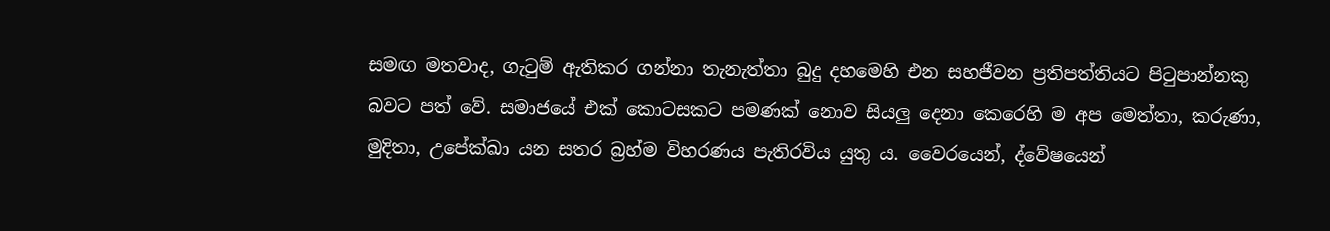සමඟ මතවාද, ගැටුම් ඇතිකර ගන්නා තැනැත්තා බුදු දහමෙහි එන සහජීවන ප්‍රතිපත්තියට පිටුපාන්නකු බවට පත් වේ. සමාජයේ එක් කොටසකට පමණක් නොව සියලු දෙනා කෙරෙහි ම අප මෙත්තා, කරුණා, මුදිතා, උපේක්ඛා යන සතර බ්‍රහ්ම විහරණය පැතිරවිය යුතු ය. වෛරයෙන්, ද්වේෂයෙන්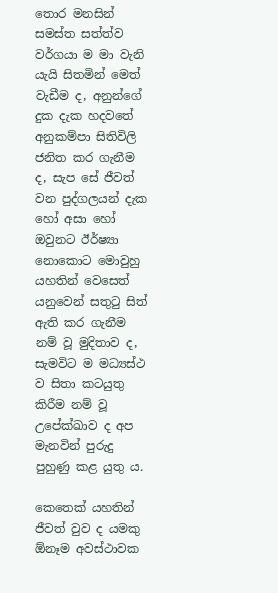තොර මනසින් සමස්ත සත්ත්ව වර්ගයා ම මා වැනි යැයි සිතමින් මෙත් වැඩීම ද, අනුන්ගේ දුක දැක හදවතේ අනුකම්පා සිතිවිලි ජනිත කර ගැනීම ද, සැප සේ ජීවත් වන පුද්ගලයන් දැක හෝ අසා හෝ ඔවුනට ඊර්ෂ්‍යා නොකොට මොවුහු යහතින් වෙසෙත් යනුවෙන් සතුටු සිත් ඇති කර ගැනීම නම් වූ මුදිතාව ද, සැමවිට ම මධ්‍යස්ථ ව සිතා කටයුතු කිරීම නම් වූ උපේක්ඛාව ද අප මැනවින් පුරුදු පුහුණු කළ යුතු ය.

කෙතෙක් යහතින් ජීවත් වුව ද යමකු ඕනෑම අවස්ථාවක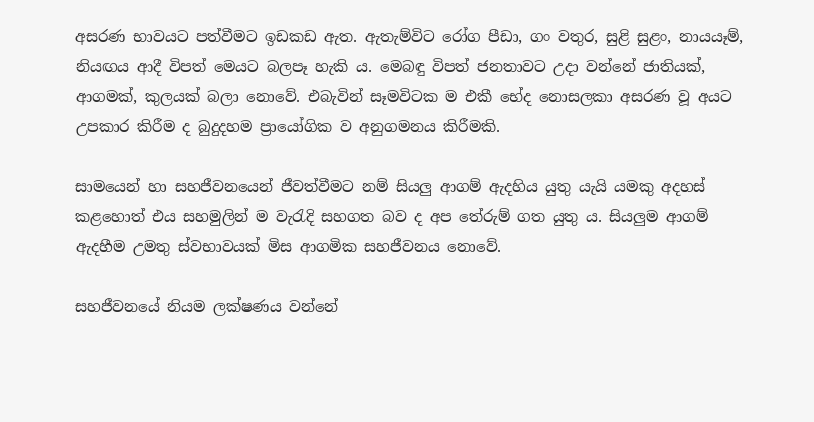අසරණ භාවයට පත්වීමට ඉඩකඩ ඇත. ඇතැම්විට රෝග පීඩා, ගං වතුර, සුළි සුළං, නායයෑම්, නියඟය ආදී විපත් මෙයට බලපෑ හැකි ය. මෙබඳු විපත් ජනතාවට උදා වන්නේ ජාතියක්, ආගමක්, කුලයක් බලා නොවේ. එබැවින් සෑමවිටක ම එකී භේද නොසලකා අසරණ වූ අයට උපකාර කිරීම ද බුදුදහම ප්‍රායෝගික ව අනුගමනය කිරීමකි.

සාමයෙන් හා සහජීවනයෙන් ජීවත්වීමට නම් සියලු ආගම් ඇදහිය යුතු යැයි යමකු අදහස් කළහොත් එය සහමුලින් ම වැරැදි සහගත බව ද අප තේරුම් ගත යුතු ය. සියලුම ආගම් ඇදහීම උමතු ස්වභාවයක් මිස ආගමික සහජීවනය නොවේ.

සහජීවනයේ නියම ලක්ෂණය වන්නේ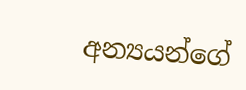අන්‍යයන්ගේ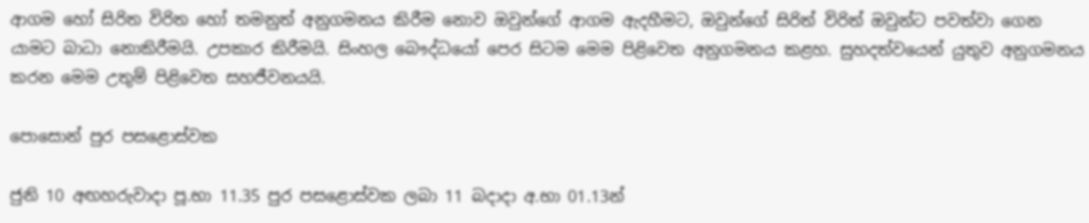ආගම හෝ සිරිත විරිත හෝ තමනුත් අනුගමනය කිරීම නොව ඔවුන්ගේ ආගම ඇදහීමට, ඔවුන්ගේ සිරිත් විරිත් ඔවුන්ට පවත්වා ගෙන යාමට බාධා නොකිරීමයි. උපකාර කිරීමයි. සිංහල බෞද්ධයෝ පෙර සිටම මෙම පිළිවෙත අනුගමනය කළහ. සුහදත්වයෙන් යුතුව අනුගමනය කරන මෙම උතුම් පිළිවෙත සහජීවනයයි.

පොසොන් පුර පසළොස්වක

ජුනි 10 අඟහරුවාදා පූ.භා 11.35 පුර පසළොස්වක ලබා 11 බදාදා අ.භා 01.13න්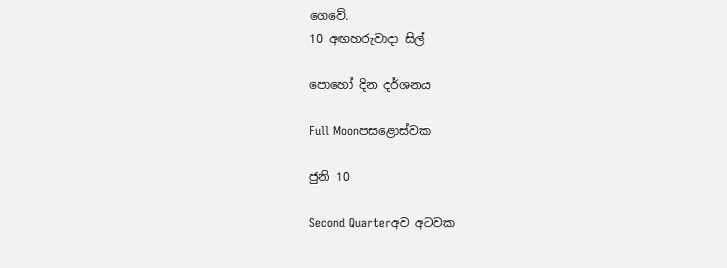ගෙවේ.
10 අඟහරුවාදා සිල්

පොහෝ දින දර්ශනය

Full Moonපසළොස්වක

ජුනි 10

Second Quarterඅව අටවක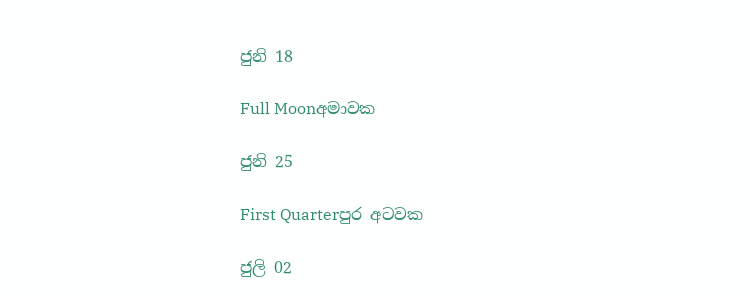ජුනි 18

Full Moonඅමාවක

ජුනි 25

First Quarterපුර අටවක

ජුලි 02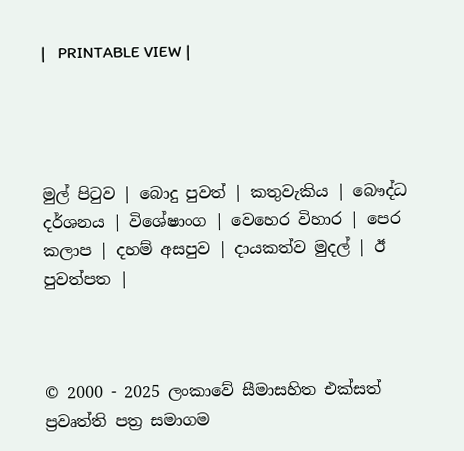|   PRINTABLE VIEW |




මුල් පිටුව | බොදු පුවත් | කතුවැකිය | බෞද්ධ දර්ශනය | විශේෂාංග | වෙහෙර විහාර | පෙර කලාප | දහම් අසපුව | දායකත්ව මුදල් | ඊ පුවත්පත |



© 2000 - 2025 ලංකාවේ සීමාසහිත එක්සත් ප්‍රවෘත්ති පත්‍ර සමාගම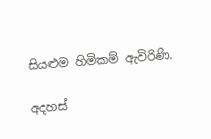සියළුම හිමිකම් ඇවිරිණි.

අදහස්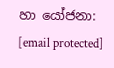හා යෝජනා: [email protected]